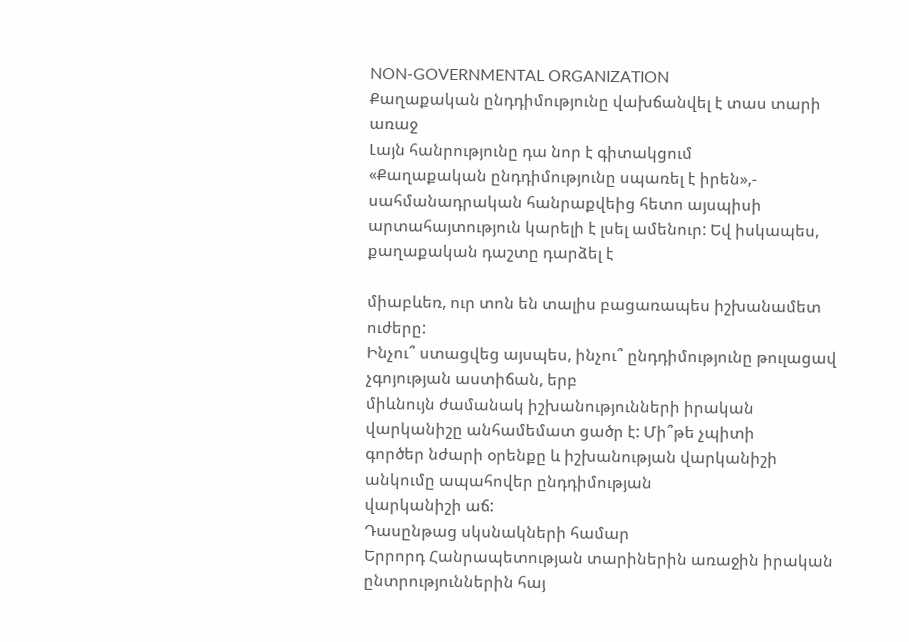NON-GOVERNMENTAL ORGANIZATION
Քաղաքական ընդդիմությունը վախճանվել է տաս տարի առաջ
Լայն հանրությունը դա նոր է գիտակցում
«Քաղաքական ընդդիմությունը սպառել է իրեն»,- սահմանադրական հանրաքվեից հետո այսպիսի
արտահայտություն կարելի է լսել ամենուր: Եվ իսկապես, քաղաքական դաշտը դարձել է

միաբևեռ, ուր տոն են տալիս բացառապես իշխանամետ ուժերը:
Ինչու՞ ստացվեց այսպես, ինչու՞ ընդդիմությունը թուլացավ չգոյության աստիճան, երբ
միևնույն ժամանակ իշխանությունների իրական վարկանիշը անհամեմատ ցածր է: Մի՞թե չպիտի
գործեր նժարի օրենքը և իշխանության վարկանիշի անկումը ապահովեր ընդդիմության
վարկանիշի աճ:
Դասընթաց սկսնակների համար
Երրորդ Հանրապետության տարիներին առաջին իրական ընտրություններին հայ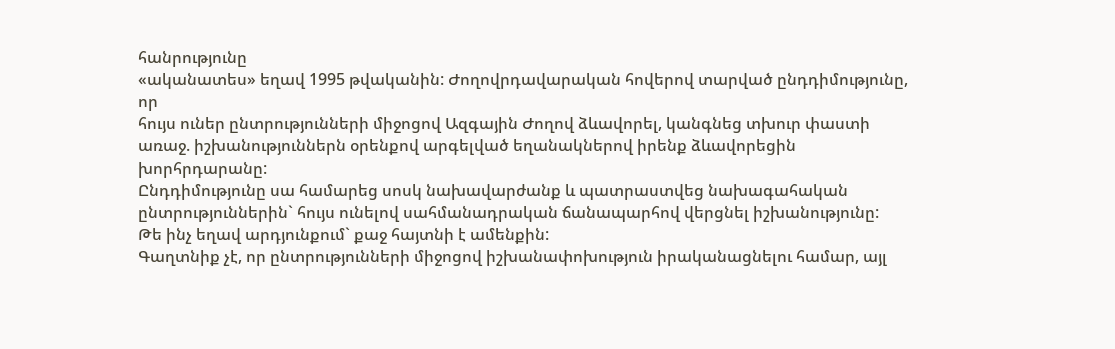հանրությունը
«ականատես» եղավ 1995 թվականին: Ժողովրդավարական հովերով տարված ընդդիմությունը, որ
հույս ուներ ընտրությունների միջոցով Ազգային Ժողով ձևավորել, կանգնեց տխուր փաստի
առաջ. իշխանություններն օրենքով արգելված եղանակներով իրենք ձևավորեցին
խորհրդարանը:
Ընդդիմությունը սա համարեց սոսկ նախավարժանք և պատրաստվեց նախագահական
ընտրություններին` հույս ունելով սահմանադրական ճանապարհով վերցնել իշխանությունը:
Թե ինչ եղավ արդյունքում` քաջ հայտնի է ամենքին:
Գաղտնիք չէ, որ ընտրությունների միջոցով իշխանափոխություն իրականացնելու համար, այլ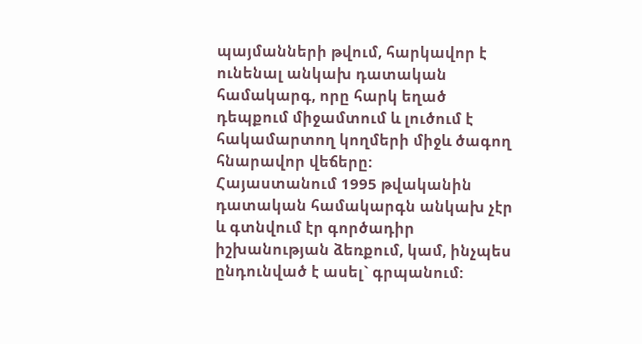պայմանների թվում, հարկավոր է ունենալ անկախ դատական համակարգ, որը հարկ եղած
դեպքում միջամտում և լուծում է հակամարտող կողմերի միջև ծագող հնարավոր վեճերը:
Հայաստանում 1995 թվականին դատական համակարգն անկախ չէր և գտնվում էր գործադիր
իշխանության ձեռքում, կամ, ինչպես ընդունված է ասել` գրպանում: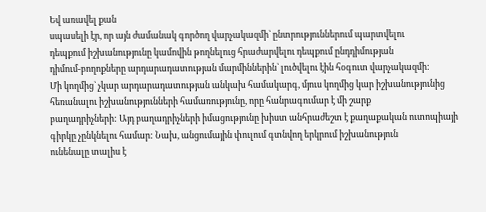Եվ առավել քան
սպասելի էր, որ այն ժամանակ գործող վարչակազմի` ընտրություններում պարտվելու
դեպքում իշխանությունը կամովին թողնելուց հրաժարվելու դեպքում ընդդիմության
դիմում-բողոքները արդարադատության մարմիններին` լուծվելու էին հօգուտ վարչակազմի:
Մի կողմից` չկար արդարադատության անկախ համակարգ, մյուս կողմից կար իշխանությունից
հեռանալու իշխանությունների համառությունը, որը հանրագումար է մի շարք
բաղադրիչների: Այդ բաղադրիչների իմացությունը խիստ անհրաժեշտ է քաղաքական ուտոպիայի
գիրկը չընկնելու համար: Նախ, անցումային փուլում գտնվող երկրում իշխանություն
ունենալը տալիս է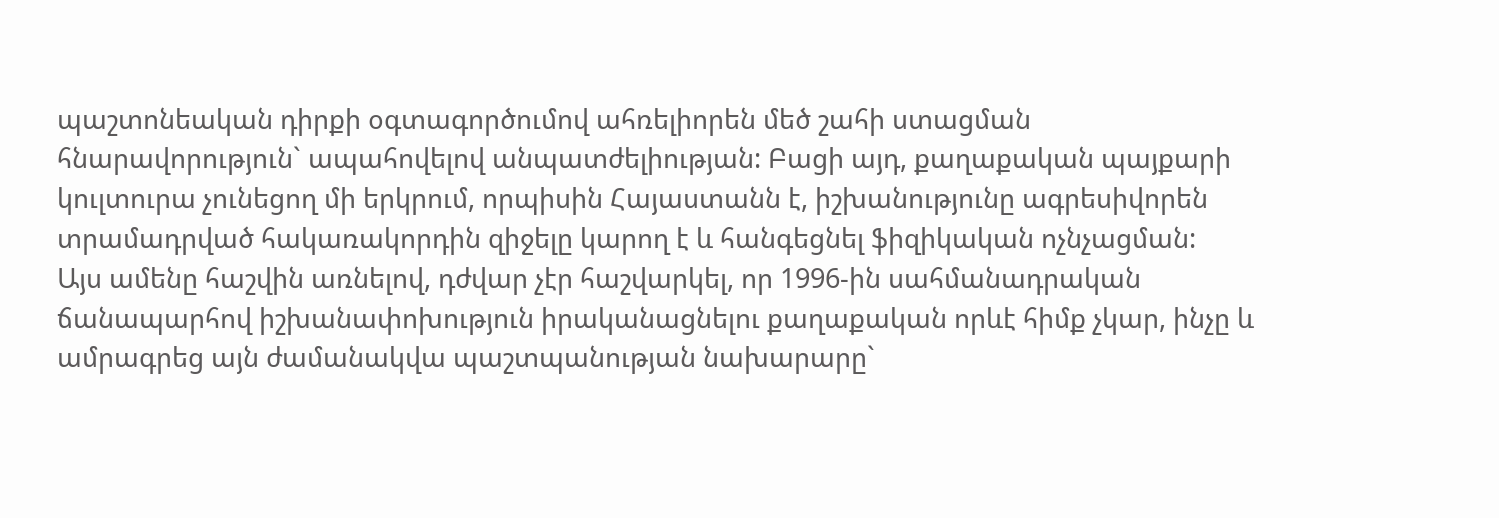պաշտոնեական դիրքի օգտագործումով ահռելիորեն մեծ շահի ստացման
հնարավորություն` ապահովելով անպատժելիության: Բացի այդ, քաղաքական պայքարի
կուլտուրա չունեցող մի երկրում, որպիսին Հայաստանն է, իշխանությունը ագրեսիվորեն
տրամադրված հակառակորդին զիջելը կարող է և հանգեցնել ֆիզիկական ոչնչացման:
Այս ամենը հաշվին առնելով, դժվար չէր հաշվարկել, որ 1996-ին սահմանադրական
ճանապարհով իշխանափոխություն իրականացնելու քաղաքական որևէ հիմք չկար, ինչը և
ամրագրեց այն ժամանակվա պաշտպանության նախարարը`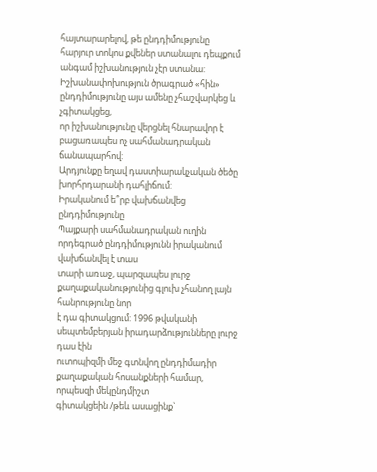հայտարարելով, թե ընդդիմությունը
հարյուր տոկոս քվեներ ստանալու դեպքում անգամ իշխանություն չէր ստանա:
Իշխանափոխություն ծրագրած «հին» ընդդիմությունը այս ամենը չհաշվարկեց և չգիտակցեց,
որ իշխանությունը վերցնել հնարավոր է բացառապես ոչ սահմանադրական ճանապարհով:
Արդյունքը եղավ դաստիարակչական ծեծը խորհրդարանի դահլիճում:
Իրականում ե՞րբ վախճանվեց ընդդիմությունը
Պայքարի սահմանադրական ուղին որդեգրած ընդդիմությունն իրականում վախճանվել է տաս
տարի առաջ, պարզապես լուրջ քաղաքականությունից գլուխ չհանող լայն հանրությունը նոր
է դա գիտակցում: 1996 թվականի սեպտեմբերյան իրադարձությունները լուրջ դաս էին
ուտոպիզմի մեջ գտնվող ընդդիմադիր քաղաքական հոսանքների համար, որպեսզի մեկընդմիշտ
գիտակցեին /թեև ասացինք`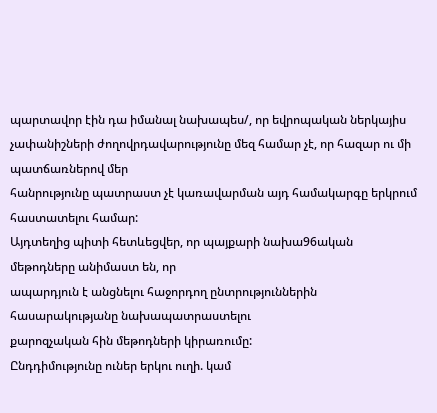պարտավոր էին դա իմանալ նախապես/, որ եվրոպական ներկայիս
չափանիշների ժողովրդավարությունը մեզ համար չէ, որ հազար ու մի պատճառներով մեր
հանրությունը պատրաստ չէ կառավարման այդ համակարգը երկրում հաստատելու համար:
Այդտեղից պիտի հետևեցվեր, որ պայքարի նախա96ական մեթոդները անիմաստ են, որ
ապարդյուն է անցնելու հաջորդող ընտրություններին հասարակությանը նախապատրաստելու
քարոզչական հին մեթոդների կիրառումը:
Ընդդիմությունը ուներ երկու ուղի. կամ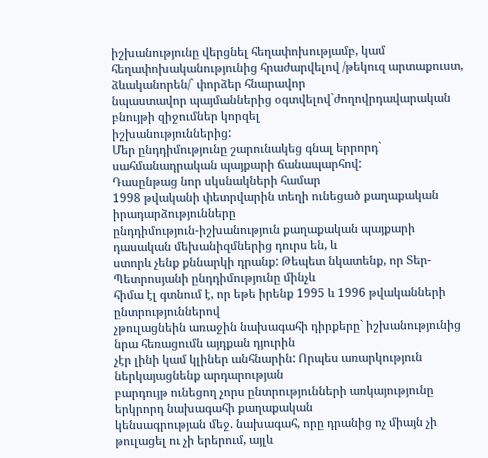իշխանությունը վերցնել հեղափոխությամբ, կամ
հեղափոխականությունից հրաժարվելով /թեկուզ արտաքուստ, ձևականորեն/` փորձեր հնարավոր
նպաստավոր պայմաններից օգտվելով`ժողովրդավարական բնույթի զիջումներ կորզել
իշխանություններից:
Մեր ընդդիմությունը շարունակեց գնալ երրորդ` սահմանադրական պայքարի ճանապարհով:
Դասընթաց նոր սկսնակների համար
1998 թվականի փետրվարին տեղի ունեցած քաղաքական իրադարձությունները
ընդդիմություն-իշխանություն քաղաքական պայքարի դասական մեխանիզմներից դուրս են, և
ստորև չենք քննարկի դրանք: Թեպետ նկատենք, որ Տեր-Պետրոսյանի ընդդիմությունը մինչև
հիմա էլ գտնում է, որ եթե իրենք 1995 և 1996 թվականների ընտրություններով
չթուլացնեին առաջին նախագահի դիրքերը` իշխանությունից նրա հեռացումն այդքան դյուրին
չէր լինի կամ կլիներ անհնարին: Որպես առարկություն ներկայացնենք արդարության
բարդույթ ունեցող չորս ընտրությունների առկայությունը երկրորդ նախագահի քաղաքական
կենսագրության մեջ. նախագահ, որը դրանից ոչ միայն չի թուլացել ու չի երերում, այլև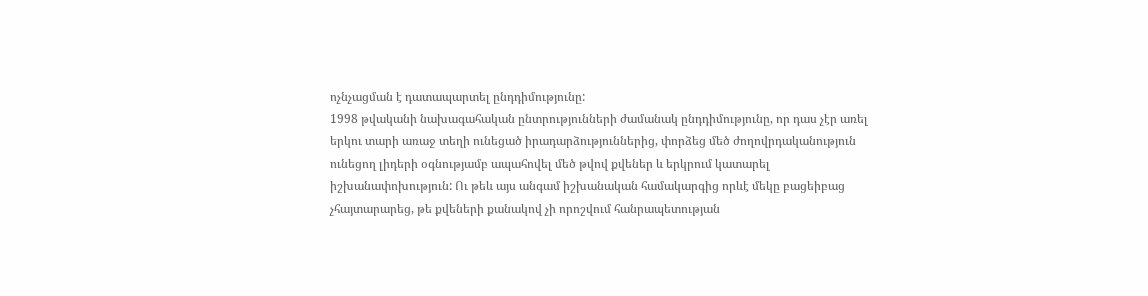ոչնչացման է դատապարտել ընդդիմությունը:
1998 թվականի նախագահական ընտրությունների ժամանակ ընդդիմությունը, որ դաս չէր առել
երկու տարի առաջ տեղի ունեցած իրադարձություններից, փորձեց մեծ ժողովրդականություն
ունեցող լիդերի օգնությամբ ապահովել մեծ թվով քվեներ և երկրում կատարել
իշխանափոխություն: Ու թեև այս անգամ իշխանական համակարգից որևէ մեկը բացեիբաց
չհայտարարեց, թե քվեների քանակով չի որոշվում հանրապետության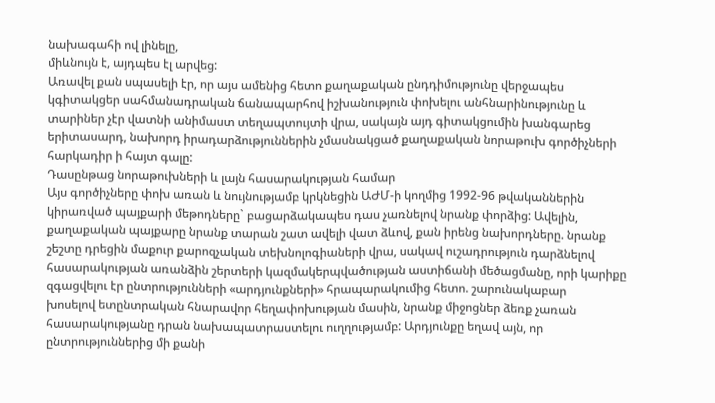նախագահի ով լինելը,
միևնույն է, այդպես էլ արվեց:
Առավել քան սպասելի էր, որ այս ամենից հետո քաղաքական ընդդիմությունը վերջապես
կգիտակցեր սահմանադրական ճանապարհով իշխանություն փոխելու անհնարինությունը և
տարիներ չէր վատնի անիմաստ տեղապտույտի վրա, սակայն այդ գիտակցումին խանգարեց
երիտասարդ, նախորդ իրադարձություններին չմասնակցած քաղաքական նորաթուխ գործիչների
հարկադիր ի հայտ գալը:
Դասընթաց նորաթուխների և լայն հասարակության համար
Այս գործիչները փոխ առան և նույնությամբ կրկնեցին ԱԺՄ-ի կողմից 1992-96 թվականներին
կիրառված պայքարի մեթոդները` բացարձակապես դաս չառնելով նրանք փորձից: Ավելին,
քաղաքական պայքարը նրանք տարան շատ ավելի վատ ձևով, քան իրենց նախորդները. նրանք
շեշտը դրեցին մաքուր քարոզչական տեխնոլոգիաների վրա, սակավ ուշադրություն դարձնելով
հասարակության առանձին շերտերի կազմակերպվածության աստիճանի մեծացմանը, որի կարիքը
զգացվելու էր ընտրությունների «արդյունքների» հրապարակումից հետո. շարունակաբար
խոսելով ետընտրական հնարավոր հեղափոխության մասին, նրանք միջոցներ ձեռք չառան
հասարակությանը դրան նախապատրաստելու ուղղությամբ: Արդյունքը եղավ այն, որ
ընտրություններից մի քանի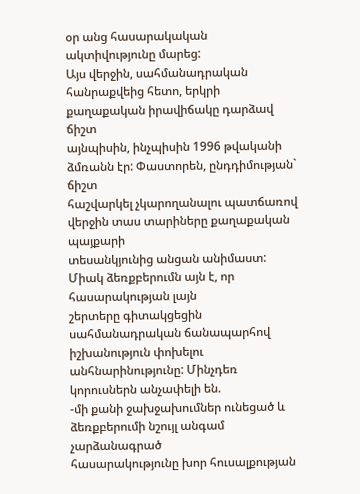օր անց հասարակական ակտիվությունը մարեց:
Այս վերջին, սահմանադրական հանրաքվեից հետո, երկրի քաղաքական իրավիճակը դարձավ ճիշտ
այնպիսին, ինչպիսին 1996 թվականի ձմռանն էր: Փաստորեն, ընդդիմության` ճիշտ
հաշվարկել չկարողանալու պատճառով վերջին տաս տարիները քաղաքական պայքարի
տեսանկյունից անցան անիմաստ: Միակ ձեռքբերումն այն է, որ հասարակության լայն
շերտերը գիտակցեցին սահմանադրական ճանապարհով իշխանություն փոխելու
անհնարինությունը: Մինչդեռ կորուսներն անչափելի են.
-մի քանի ջախջախումներ ունեցած և ձեռքբերումի նշույլ անգամ չարձանագրած
հասարակությունը խոր հուսալքության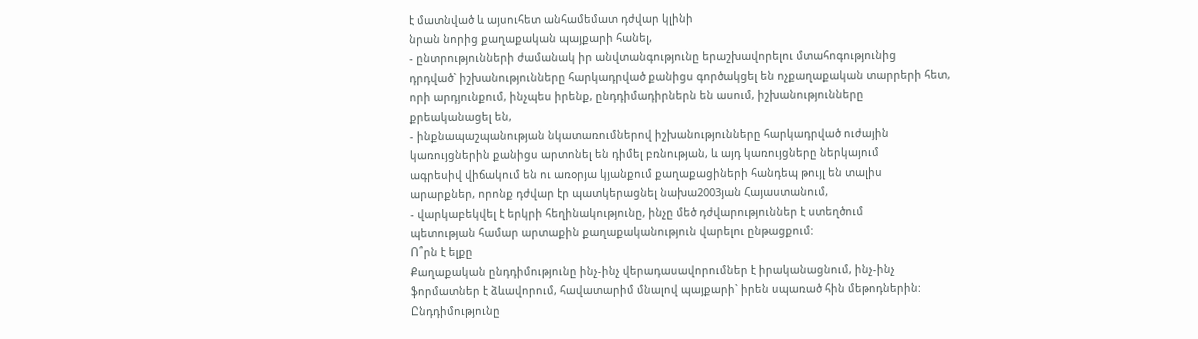է մատնված և այսուհետ անհամեմատ դժվար կլինի
նրան նորից քաղաքական պայքարի հանել,
- ընտրությունների ժամանակ իր անվտանգությունը երաշխավորելու մտահոգությունից
դրդված` իշխանությունները հարկադրված քանիցս գործակցել են ոչքաղաքական տարրերի հետ,
որի արդյունքում, ինչպես իրենք, ընդդիմադիրներն են ասում, իշխանությունները
քրեականացել են,
- ինքնապաշպանության նկատառումներով իշխանությունները հարկադրված ուժային
կառույցներին քանիցս արտոնել են դիմել բռնության, և այդ կառույցները ներկայում
ագրեսիվ վիճակում են ու առօրյա կյանքում քաղաքացիների հանդեպ թույլ են տալիս
արարքներ, որոնք դժվար էր պատկերացնել նախա2003յան Հայաստանում,
- վարկաբեկվել է երկրի հեղինակությունը, ինչը մեծ դժվարություններ է ստեղծում
պետության համար արտաքին քաղաքականություն վարելու ընթացքում:
Ո՞րն է ելքը
Քաղաքական ընդդիմությունը ինչ-ինչ վերադասավորումներ է իրականացնում, ինչ-ինչ
ֆորմատներ է ձևավորում, հավատարիմ մնալով պայքարի` իրեն սպառած հին մեթոդներին:
Ընդդիմությունը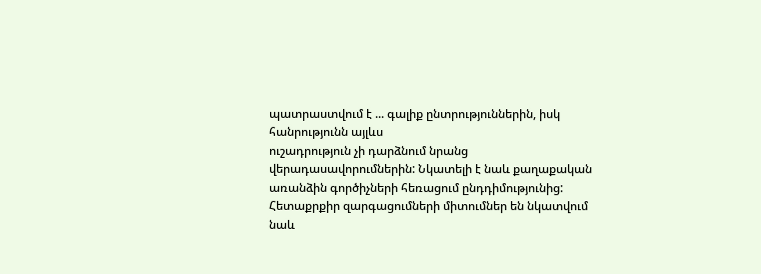պատրաստվում է ... գալիք ընտրություններին, իսկ հանրությունն այլևս
ուշադրություն չի դարձնում նրանց վերադասավորումներին: Նկատելի է նաև քաղաքական
առանձին գործիչների հեռացում ընդդիմությունից:
Հետաքրքիր զարգացումների միտումներ են նկատվում նաև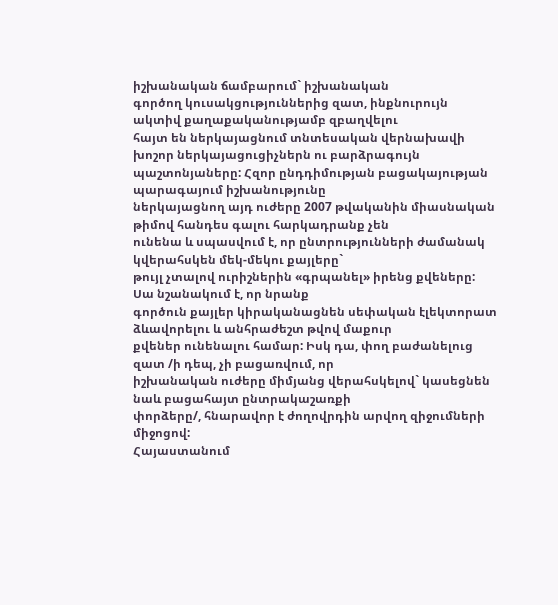իշխանական ճամբարում` իշխանական
գործող կուսակցություններից զատ, ինքնուրույն ակտիվ քաղաքականությամբ զբաղվելու
հայտ են ներկայացնում տնտեսական վերնախավի խոշոր ներկայացուցիչներն ու բարձրագույն
պաշտոնյաները: Հզոր ընդդիմության բացակայության պարագայում իշխանությունը
ներկայացնող այդ ուժերը 2007 թվականին միասնական թիմով հանդես գալու հարկադրանք չեն
ունենա և սպասվում է, որ ընտրությունների ժամանակ կվերահսկեն մեկ-մեկու քայլերը`
թույլ չտալով ուրիշներին «գրպանել» իրենց քվեները: Սա նշանակում է, որ նրանք
գործուն քայլեր կիրականացնեն սեփական էլեկտորատ ձևավորելու և անհրաժեշտ թվով մաքուր
քվեներ ունենալու համար: Իսկ դա, փող բաժանելուց զատ /ի դեպ, չի բացառվում, որ
իշխանական ուժերը միմյանց վերահսկելով` կասեցնեն նաև բացահայտ ընտրակաշառքի
փորձերը/, հնարավոր է ժողովրդին արվող զիջումների միջոցով:
Հայաստանում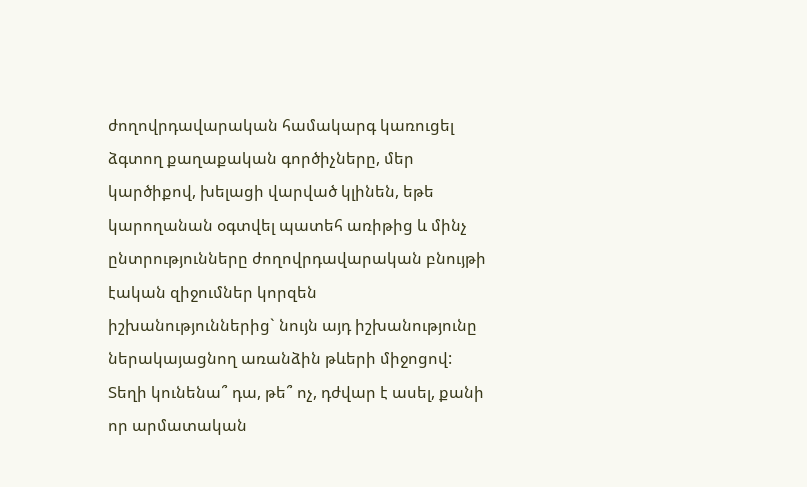ժողովրդավարական համակարգ կառուցել ձգտող քաղաքական գործիչները, մեր
կարծիքով, խելացի վարված կլինեն, եթե կարողանան օգտվել պատեհ առիթից և մինչ
ընտրությունները ժողովրդավարական բնույթի էական զիջումներ կորզեն
իշխանություններից` նույն այդ իշխանությունը ներակայացնող առանձին թևերի միջոցով:
Տեղի կունենա՞ դա, թե՞ ոչ, դժվար է ասել, քանի որ արմատական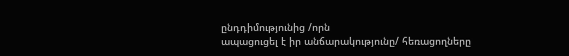ընդդիմությունից /որն
ապացուցել է իր անճարակությունը/ հեռացողները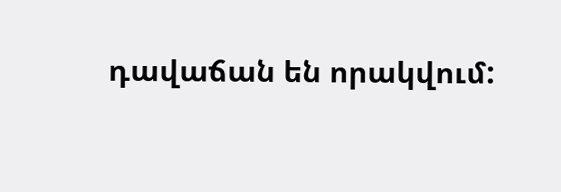դավաճան են որակվում: